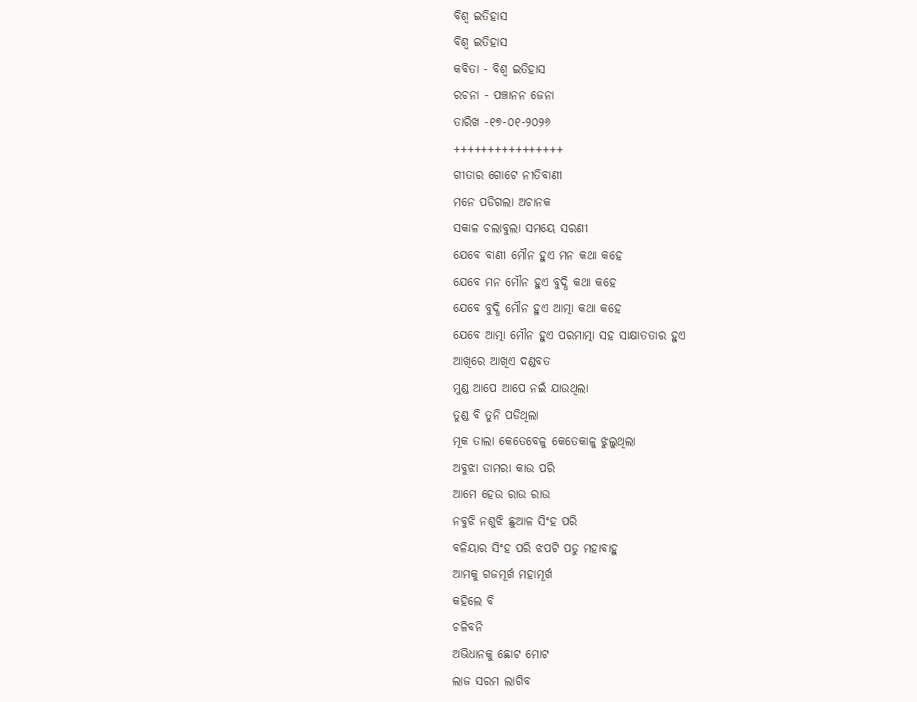ବିଶ୍ଵ ଇତିହାସ
ବିଶ୍ଵ ଇତିହାସ
କବିତା - ବିଶ୍ଵ ଇତିହାସ
ରଚନା - ପଞ୍ଚାନନ ଜେନା
ତାରିଖ -୧୭-୦୧-୨୦୨୬
++++++++++++++++
ଗୀତାର ଗୋଟେ ନୀତିବାଣୀ
ମନେ ପଡିଗଲା ଅଚାନକ
ସକାଳ ଚଲାବୁଲା ସମୟେ ସରଣୀ
ଯେବେ ବାଣୀ ମୌନ ହୁଏ ମନ କଥା କହେ
ଯେବେ ମନ ମୌନ ହୁଏ ବୁଦ୍ଧି କଥା କହେ
ଯେବେ ବୁଦ୍ଧି ମୌନ ହୁଏ ଆତ୍ମା କଥା କହେ
ଯେବେ ଆତ୍ମା ମୌନ ହୁଏ ପରମାତ୍ମା ସହ ସାକ୍ଷାତତାର ହୁଏ
ଆଖିରେ ଆଖିଏ ଦଣ୍ଡବତ
ମୁଣ୍ଡ ଆପେ ଆପେ ନଇଁ ଯାଉଥିଲା
ତୁଣ୍ଡ ବି ତୁନି ପଡିଥିଲା
ମୂକ ତାଲା କେତେବେଳୁ କେତେକାଳୁ ଝୁଲୁଥିଲା
ଅବୁଝା ଡାମରା କାଉ ପରି
ଆମେ ହେଉ ରାଉ ରାଉ
ନବୁଝି ନଶୁଝି ଛୁଆଳ ସିଂହ ପରି
ବଳିୟାର ସିଂହ ପରି ଝପଟି ପଡୁ ମହାବାହୁ
ଆମକୁ ଗଜମୂର୍ଖ ମହାମୂର୍ଖ
କହିଲେ ବି
ଚଳିବନି
ଅଭିଧାନକୁ ଛୋଟ ମୋଟ
ଲାଜ ସରମ ଲାଗିବ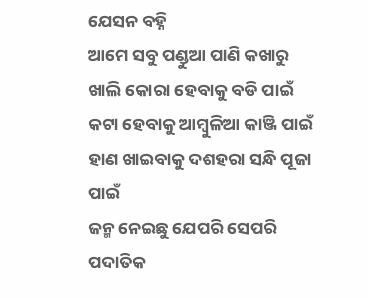ଯେସନ ବହ୍ନି
ଆମେ ସବୁ ପଣ୍ଡୁଆ ପାଣି କଖାରୁ
ଖାଲି କୋରା ହେବାକୁ ବଡି ପାଇଁ
କଟା ହେବାକୁ ଆମ୍ବୁଳିଆ କାଞ୍ଜି ପାଇଁ
ହାଣ ଖାଇବାକୁ ଦଶହରା ସନ୍ଧି ପୂଜା ପାଇଁ
ଜନ୍ମ ନେଇଛୁ ଯେପରି ସେପରି ପଦାତିକ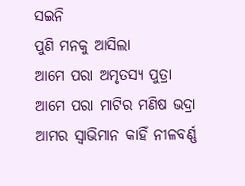ସଇନି
ପୁଣି ମନକୁ ଆସିଲା
ଆମେ ପରା ଅମୃତସ୍ୟ ପୁତ୍ରା
ଆମେ ପରା ମାଟିର ମଣିଷ ଭଦ୍ରା
ଆମର ସ୍ୱାଭିମାନ କାହିଁ ନୀଳବର୍ଣ୍ଣ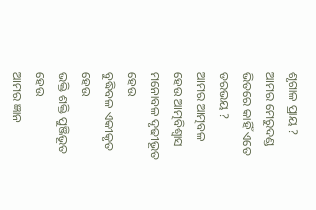ଶୃଗାଳ ପ୍ରାୟ ?
ଆମର ମେରୁଦଣ୍ଡ ଭିତରେ କାହିଁ ଏତେ ଡରଭୟ ?
ଆମର ଆତ୍ମବଳ ହେଉ ଆତ୍ମବିଶ୍ୱାସ
ମନୋବଳ ଦୃଢୀଭୂତ ହେଉ
ବୁଦ୍ଧିବଳ ଏକୀକୃତ ହେଉ
ଭକ୍ତି ଶକ୍ତି ପୁଞ୍ଜିଭୂତ ହେଉ
ଆମର ଜ୍ଞାନ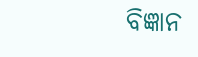ବିଜ୍ଞାନ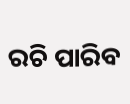ରଚି ପାରିବ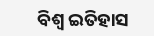ବିଶ୍ଵ ଇତିହାସ